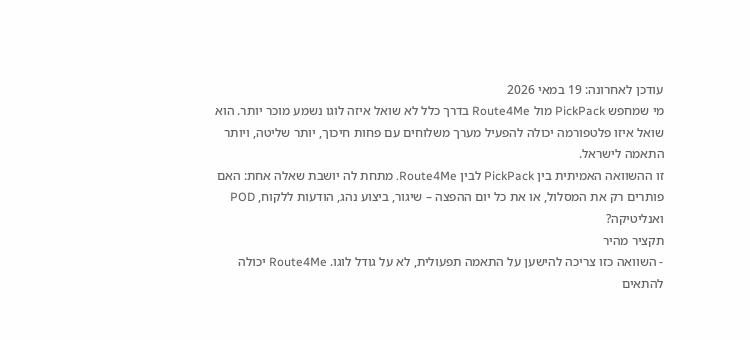עודכן לאחרונה: 19 במאי 2026
מי שמחפש PickPack מול Route4Me בדרך כלל לא שואל איזה לוגו נשמע מוכר יותר. הוא שואל איזו פלטפורמה יכולה להפעיל מערך משלוחים עם פחות חיכוך, יותר שליטה, ויותר התאמה לישראל.
זו ההשוואה האמיתית בין PickPack לבין Route4Me. מתחת לה יושבת שאלה אחת: האם פותרים רק את המסלול, או את כל יום ההפצה – שיגור, ביצוע נהג, הודעות ללקוח, POD ואנליטיקה?
תקציר מהיר
- השוואה כזו צריכה להישען על התאמה תפעולית, לא על גודל לוגו. Route4Me יכולה להתאים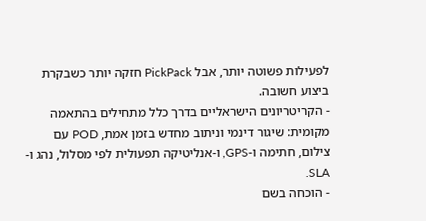לפעילות פשוטה יותר, אבל PickPack חזקה יותר כשבקרת ביצוע חשובה.
- הקריטריונים הישראליים בדרך כלל מתחילים בהתאמה מקומית: שיגור דינמי וניתוב מחדש בזמן אמת, POD עם צילום, חתימה ו-GPS, ו-אנליטיקה תפעולית לפי מסלול, נהג ו-SLA.
- הוכחה בשם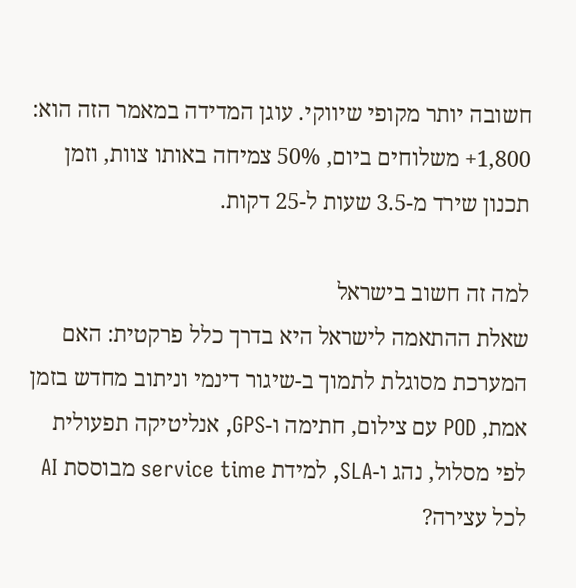חשובה יותר מקופי שיווקי. עוגן המדידה במאמר הזה הוא: 1,800+ משלוחים ביום, 50% צמיחה באותו צוות, וזמן תכנון שירד מ-3.5 שעות ל-25 דקות.

למה זה חשוב בישראל
שאלת ההתאמה לישראל היא בדרך כלל פרקטית: האם המערכת מסוגלת לתמוך ב-שיגור דינמי וניתוב מחדש בזמן אמת, POD עם צילום, חתימה ו-GPS, אנליטיקה תפעולית לפי מסלול, נהג ו-SLA, למידת service time מבוססת AI לכל עצירה?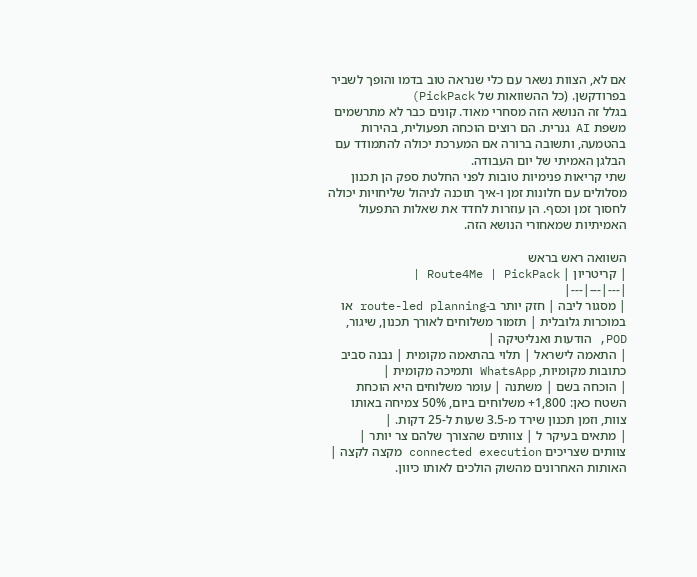אם לא, הצוות נשאר עם כלי שנראה טוב בדמו והופך לשביר בפרודקשן. (כל ההשוואות של PickPack)
בגלל זה הנושא הזה מסחרי מאוד. קונים כבר לא מתרשמים משפת AI גנרית. הם רוצים הוכחה תפעולית, בהירות בהטמעה, ותשובה ברורה אם המערכת יכולה להתמודד עם הבלגן האמיתי של יום העבודה.
שתי קריאות פנימיות טובות לפני החלטת ספק הן תכנון מסלולים עם חלונות זמן ו-איך תוכנה לניהול שליחויות יכולה לחסוך זמן וכסף. הן עוזרות לחדד את שאלות התפעול האמיתיות שמאחורי הנושא הזה.

השוואה ראש בראש
| קריטריון | Route4Me | PickPack |
|---|---|---|
| מסגור ליבה | חזק יותר ב-route-led planning או במוכרות גלובלית | תזמור משלוחים לאורך תכנון, שיגור, POD, הודעות ואנליטיקה |
| התאמה לישראל | תלוי בהתאמה מקומית | נבנה סביב כתובות מקומיות, WhatsApp ותמיכה מקומית |
| הוכחה בשם | משתנה | עומר משלוחים היא הוכחת השטח כאן: 1,800+ משלוחים ביום, 50% צמיחה באותו צוות, וזמן תכנון שירד מ-3.5 שעות ל-25 דקות. |
| מתאים בעיקר ל | צוותים שהצורך שלהם צר יותר | צוותים שצריכים connected execution מקצה לקצה |
האותות האחרונים מהשוק הולכים לאותו כיוון.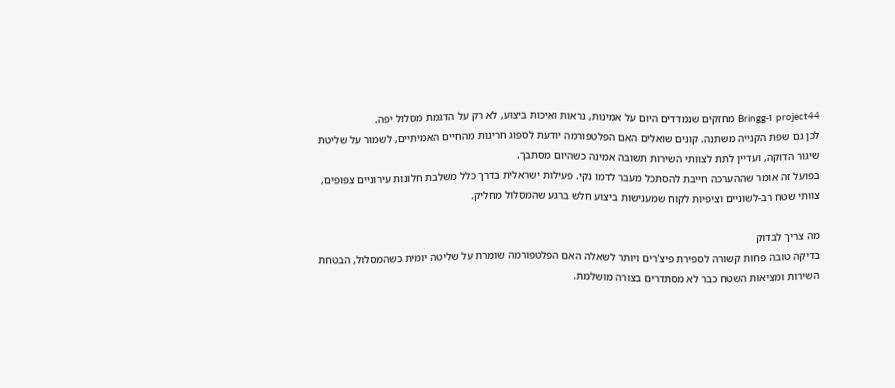project44 ו-Bringg מחזקים שנמדדים היום על אמינות, נראות ואיכות ביצוע, לא רק על הדגמת מסלול יפה.
לכן גם שפת הקנייה משתנה. קונים שואלים האם הפלטפורמה יודעת לספוג חריגות מהחיים האמיתיים, לשמור על שליטת שיגור הדוקה, ועדיין לתת לצוותי השירות תשובה אמינה כשהיום מסתבך.
בפועל זה אומר שההערכה חייבת להסתכל מעבר לדמו נקי. פעילות ישראלית בדרך כלל משלבת חלונות עירוניים צפופים, צוותי שטח רב-לשוניים וציפיות לקוח שמענישות ביצוע חלש ברגע שהמסלול מחליק.

מה צריך לבדוק
בדיקה טובה פחות קשורה לספירת פיצ'רים ויותר לשאלה האם הפלטפורמה שומרת על שליטה יומית כשהמסלול, הבטחת השירות ומציאות השטח כבר לא מסתדרים בצורה מושלמת.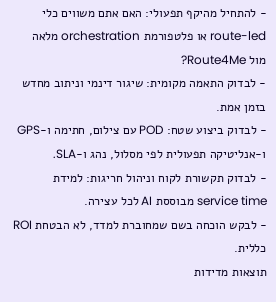- להתחיל מהיקף תפעולי: האם אתם משווים כלי route-led או פלטפורמת orchestration מלאה מול Route4Me?
- לבדוק התאמה מקומית: שיגור דינמי וניתוב מחדש בזמן אמת.
- לבדוק ביצוע שטח: POD עם צילום, חתימה ו-GPS ו-אנליטיקה תפעולית לפי מסלול, נהג ו-SLA.
- לבדוק תקשורת לקוח וניהול חריגות: למידת service time מבוססת AI לכל עצירה.
- לבקש הוכחה בשם שמחוברת למדד, לא הבטחת ROI כללית.
תוצאות מדידות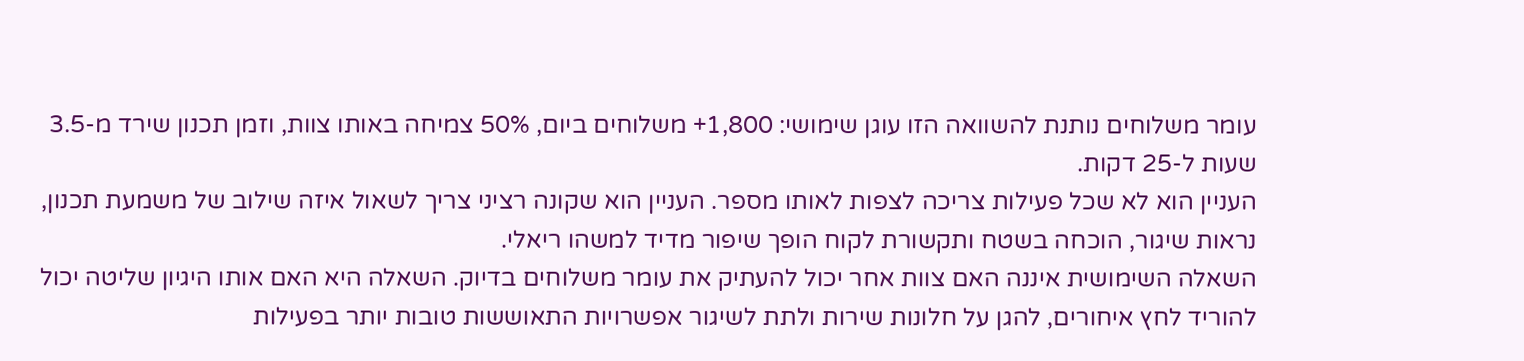עומר משלוחים נותנת להשוואה הזו עוגן שימושי: 1,800+ משלוחים ביום, 50% צמיחה באותו צוות, וזמן תכנון שירד מ-3.5 שעות ל-25 דקות.
העניין הוא לא שכל פעילות צריכה לצפות לאותו מספר. העניין הוא שקונה רציני צריך לשאול איזה שילוב של משמעת תכנון, נראות שיגור, הוכחה בשטח ותקשורת לקוח הופך שיפור מדיד למשהו ריאלי.
השאלה השימושית איננה האם צוות אחר יכול להעתיק את עומר משלוחים בדיוק. השאלה היא האם אותו היגיון שליטה יכול להוריד לחץ איחורים, להגן על חלונות שירות ולתת לשיגור אפשרויות התאוששות טובות יותר בפעילות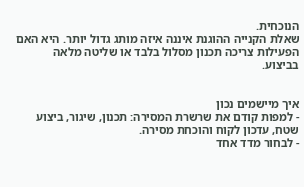הנוכחית.
שאלת הקנייה ההוגנת איננה איזה מותג גדול יותר. היא האם הפעילות צריכה תכנון מסלול בלבד או שליטה מלאה בביצוע.


איך מיישמים נכון
- למפות קודם את שרשרת המסירה: תכנון, שיגור, ביצוע שטח, עדכון לקוח והוכחת מסירה.
- לבחור מדד אחד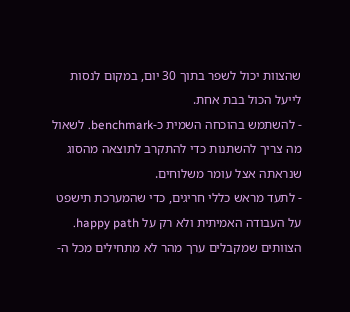שהצוות יכול לשפר בתוך 30 יום, במקום לנסות לייעל הכול בבת אחת.
- להשתמש בהוכחה השמית כ-benchmark. לשאול מה צריך להשתנות כדי להתקרב לתוצאה מהסוג שנראתה אצל עומר משלוחים.
- לתעד מראש כללי חריגים, כדי שהמערכת תישפט על העבודה האמיתית ולא רק על happy path.
הצוותים שמקבלים ערך מהר לא מתחילים מכל ה-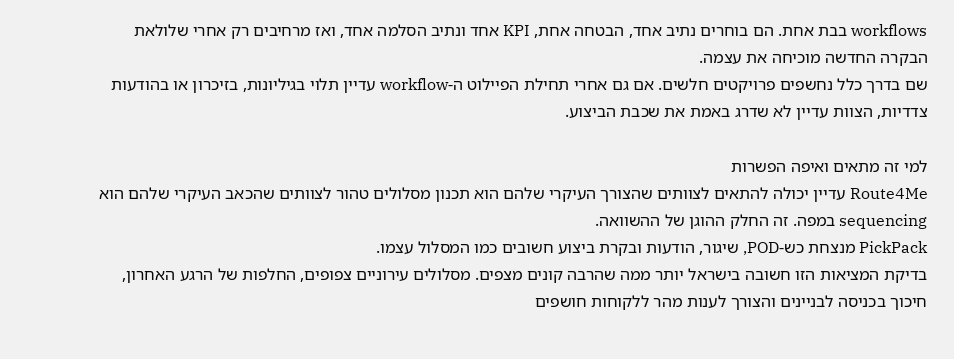workflows בבת אחת. הם בוחרים נתיב אחד, הבטחה אחת, KPI אחד ונתיב הסלמה אחד, ואז מרחיבים רק אחרי שלולאת הבקרה החדשה מוכיחה את עצמה.
שם בדרך כלל נחשפים פרויקטים חלשים. אם גם אחרי תחילת הפיילוט ה-workflow עדיין תלוי בגיליונות, בזיכרון או בהודעות צדדיות, הצוות עדיין לא שדרג באמת את שכבת הביצוע.

למי זה מתאים ואיפה הפשרות
Route4Me עדיין יכולה להתאים לצוותים שהצורך העיקרי שלהם הוא תכנון מסלולים טהור לצוותים שהכאב העיקרי שלהם הוא sequencing במפה. זה החלק ההוגן של ההשוואה.
PickPack מנצחת כש-POD, שיגור, הודעות ובקרת ביצוע חשובים כמו המסלול עצמו.
בדיקת המציאות הזו חשובה בישראל יותר ממה שהרבה קונים מצפים. מסלולים עירוניים צפופים, החלפות של הרגע האחרון, חיכוך בכניסה לבניינים והצורך לענות מהר ללקוחות חושפים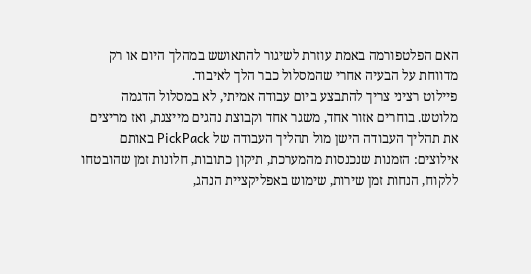האם הפלטפורמה באמת עוזרת לשיגור להתאושש במהלך היום או רק מדווחת על הבעיה אחרי שהמסלול כבר הלך לאיבוד.
פיילוט רציני צריך להתבצע ביום עבודה אמיתי, לא במסלול הדגמה מלוטש. בוחרים אזור אחד, משגר אחד וקבוצת נהגים מייצגת, ואז מריצים את תהליך העבודה הישן מול תהליך העבודה של PickPack באותם אילוצים: הזמנות שנכנסות מהמערכת, תיקון כתובות, חלונות זמן שהובטחו ללקוח, הנחות זמן שירות, שימוש באפליקציית הנהג,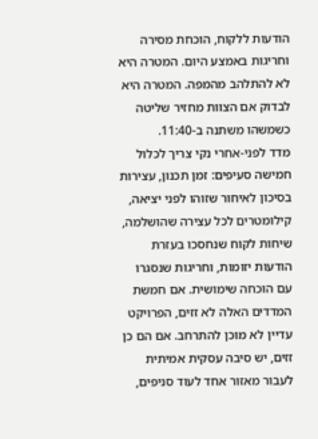הודעות ללקוח, הוכחת מסירה וחריגות באמצע היום. המטרה היא לא להתלהב מהמפה. המטרה היא לבדוק אם הצוות מחזיר שליטה כשמשהו משתנה ב-11:40.
מדד לפני-אחרי נקי צריך לכלול חמישה סעיפים: זמן תכנון, עצירות בסיכון לאיחור שזוהו לפני יציאה, קילומטרים לכל עצירה שהושלמה, שיחות לקוח שנחסכו בעזרת הודעות יזומות, וחריגות שנסגרו עם הוכחה שימושית. אם חמשת המדדים האלה לא זזים, הפרויקט עדיין לא מוכן להתרחב. אם הם כן זזים, יש סיבה עסקית אמיתית לעבור מאזור אחד לעוד סניפים,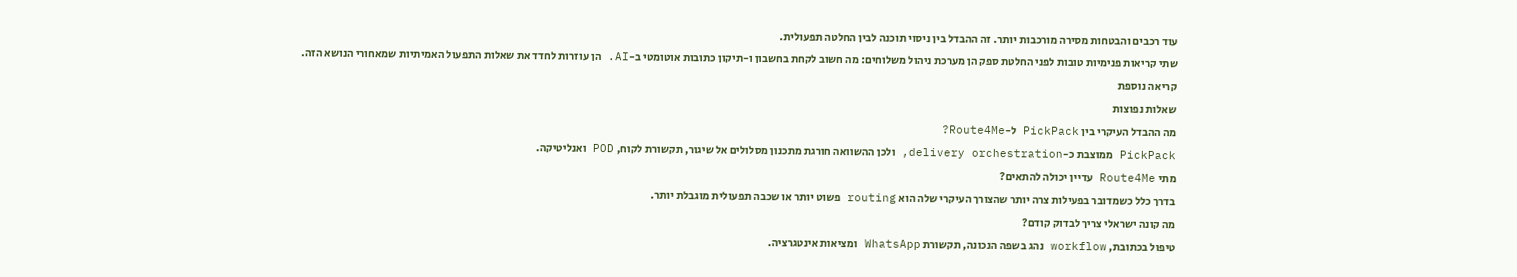עוד רכבים והבטחות מסירה מורכבות יותר. זה ההבדל בין ניסוי תוכנה לבין החלטה תפעולית.
שתי קריאות פנימיות טובות לפני החלטת ספק הן מערכת ניהול משלוחים: מה חשוב לקחת בחשבון ו-תיקון כתובות אוטומטי ב-AI. הן עוזרות לחדד את שאלות התפעול האמיתיות שמאחורי הנושא הזה.
קריאה נוספת
שאלות נפוצות
מה ההבדל העיקרי בין PickPack ל-Route4Me?
PickPack ממוצבת כ-delivery orchestration, ולכן ההשוואה חורגת מתכנון מסלולים אל שיגור, תקשורת לקוח, POD ואנליטיקה.
מתי Route4Me עדיין יכולה להתאים?
בדרך כלל כשמדובר בפעילות צרה יותר שהצורך העיקרי שלה הוא routing פשוט יותר או שכבה תפעולית מוגבלת יותר.
מה קונה ישראלי צריך לבדוק קודם?
טיפול בכתובת, workflow נהג בשפה הנכונה, תקשורת WhatsApp ומציאות אינטגרציה.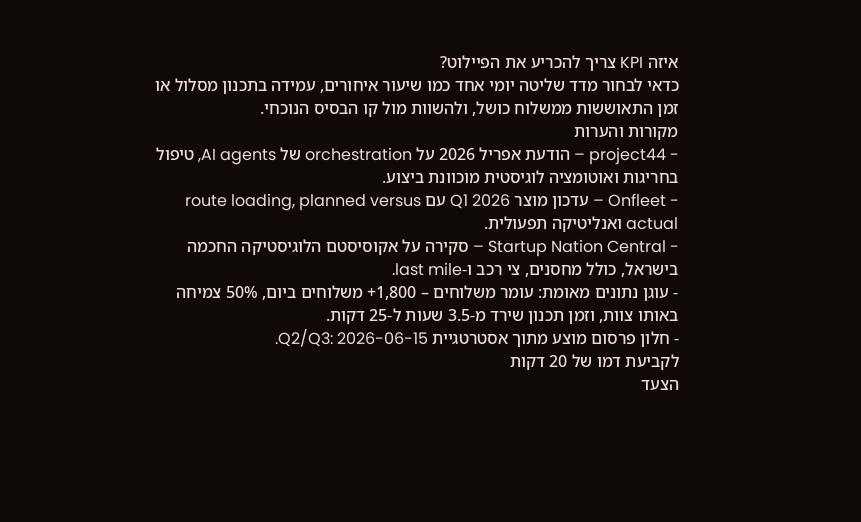איזה KPI צריך להכריע את הפיילוט?
כדאי לבחור מדד שליטה יומי אחד כמו שיעור איחורים, עמידה בתכנון מסלול או זמן התאוששות ממשלוח כושל, ולהשוות מול קו הבסיס הנוכחי.
מקורות והערות
- project44 – הודעת אפריל 2026 על orchestration של AI agents, טיפול בחריגות ואוטומציה לוגיסטית מוכוונת ביצוע.
- Onfleet – עדכון מוצר Q1 2026 עם route loading, planned versus actual ואנליטיקה תפעולית.
- Startup Nation Central – סקירה על אקוסיסטם הלוגיסטיקה החכמה בישראל, כולל מחסנים, צי רכב ו-last mile.
- עוגן נתונים מאומת: עומר משלוחים – 1,800+ משלוחים ביום, 50% צמיחה באותו צוות, וזמן תכנון שירד מ-3.5 שעות ל-25 דקות.
- חלון פרסום מוצע מתוך אסטרטגיית Q2/Q3: 2026-06-15.
לקביעת דמו של 20 דקות
הצעד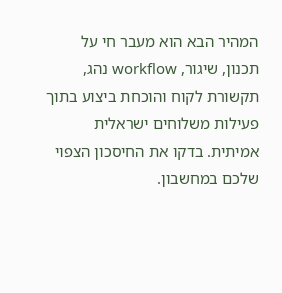המהיר הבא הוא מעבר חי על תכנון, שיגור, workflow נהג, תקשורת לקוח והוכחת ביצוע בתוך פעילות משלוחים ישראלית אמיתית. בדקו את החיסכון הצפוי שלכם במחשבון.